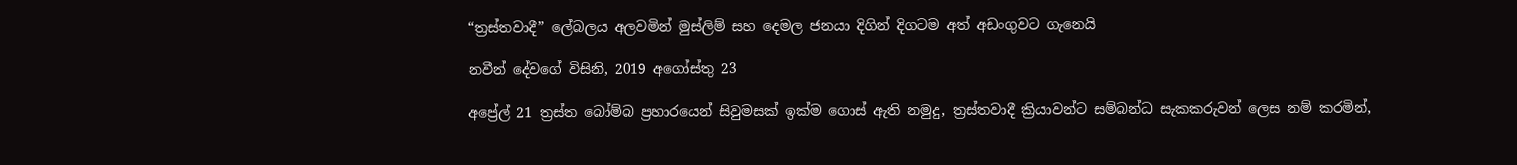“ත්‍රස්තවාදී” ලේබලය අලවමින් මුස්ලිම් සහ දෙමල ජනයා දිගින් දිගටම අත් අඩංගුවට ගැනෙයි

නවීන් දේවගේ විසිනි, 2019 අගෝස්තු 23

අප්‍රේල් 21 ත්‍රස්ත බෝම්බ ප්‍රහාරයෙන් සිවුමසක් ඉක්ම ගොස් ඇති නමුදු, ත්‍රස්තවාදී ක්‍රියාවන්ට සම්බන්ධ සැකකරුවන් ලෙස නම් කරමින්,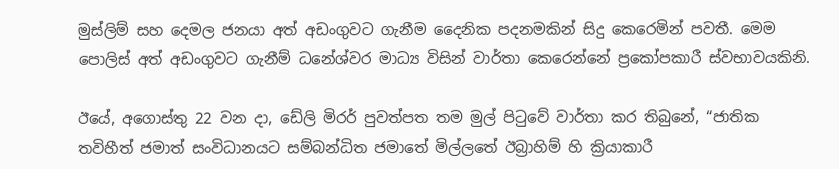මුස්ලිම් සහ දෙමල ජනයා අත් අඩංගුවට ගැනීම දෛනික පදනමකින් සිදු කෙරෙමින් පවතී. මෙම පොලිස් අත් අඩංගුවට ගැනීම් ධනේශ්වර මාධ්‍ය විසින් වාර්තා කෙරෙන්නේ ප්‍රකෝපකාරී ස්වභාවයකිනි.

ඊයේ, අගොස්තු 22 වන දා, ඩේලි මිරර් පුවත්පත තම මුල් පිටුවේ වාර්තා කර තිබුනේ, “ජාතික තවිහීත් ජමාත් සංවිධානයට සම්බන්ධිත ජමාතේ මිල්ලතේ ඊබ්‍රාහිම් හි ක්‍රියාකාරී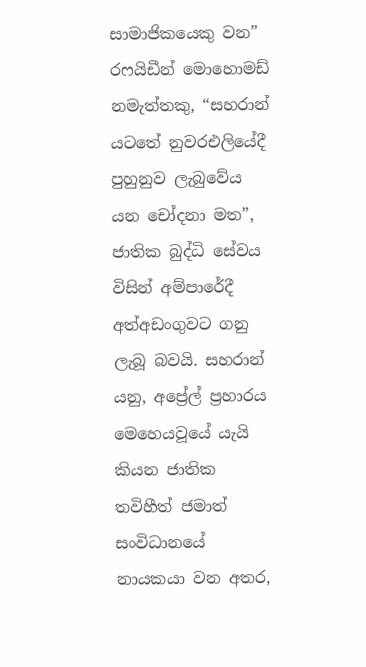සාමාජිකයෙකු වන” රෆයිඩීන් මොහොමඩ් නමැත්තකු, “සහරාන් යටතේ නුවරඑලියේදී පුහුනුව ලැබුවේය යන චෝදනා මත”, ජාතික බුද්ධි සේවය විසින් අම්පාරේදී අත්අඩංගුවට ගනු ලැබූ බවයි. සහරාන් යනු, අප්‍රේල් ප්‍රහාරය මෙහෙයවූයේ යැයි කියන ජාතික තවිහීත් ජමාත් සංවිධානයේ නායකයා වන අතර,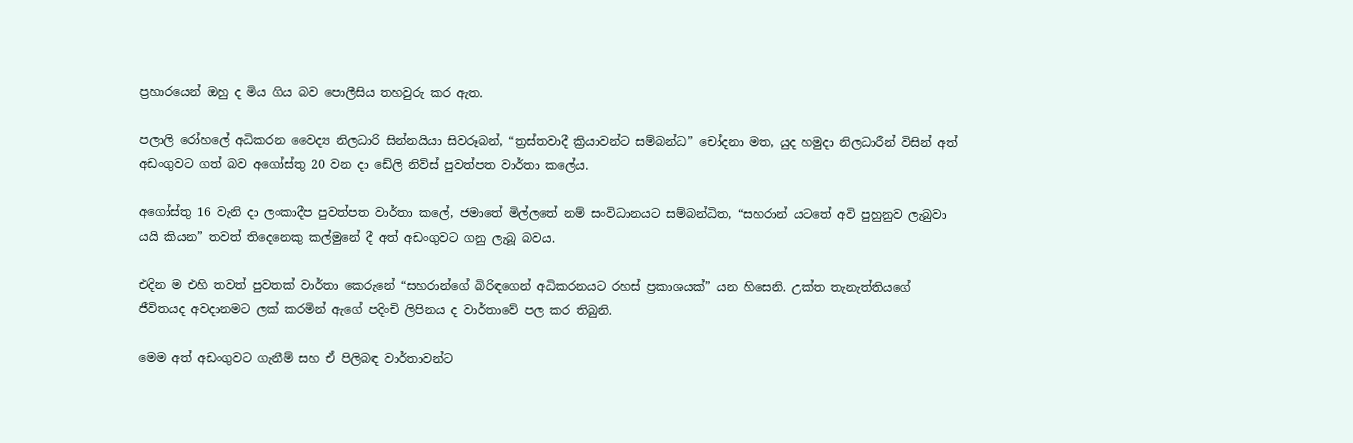ප්‍රහාරයෙන් ඔහු ද මිය ගිය බව පොලීසිය තහවුරු කර ඇත.

පලාලි රෝහලේ අධිකරන වෛද්‍ය නිලධාරි සින්නයියා සිවරූබන්, “ත්‍රස්තවාදී ක්‍රියාවන්ට සම්බන්ධ” චෝදනා මත, යුද හමුදා නිලධාරීන් විසින් අත් අඩංගුවට ගත් බව අගෝස්තු 20 වන දා ඩේලි නිව්ස් පුවත්පත වාර්තා කලේය.

අගෝස්තු 16 වැනි දා ලංකාදීප පුවත්පත වාර්තා කලේ, ජමාතේ මිල්ලතේ නම් සංවිධානයට සම්බන්ධිත, “සහරාන් යටතේ අවි පුහුනුව ලැබුවා යයි කියන” තවත් තිදෙනෙකු කල්මුනේ දී අත් අඩංගුවට ගනු ලැබූ බවය.

එදින ම එහි තවත් පුවතක් වාර්තා කෙරුනේ “සහරාන්ගේ බිරිඳගෙන් අධිකරනයට රහස් ප්‍රකාශයක්” යන හිසෙනි. උක්ත තැනැත්තියගේ ජීවිතයද අවදානමට ලක් කරමින් ඇගේ පදිංචි ලිපිනය ද වාර්තාවේ පල කර තිබුනි.

මෙම අත් අඩංගුවට ගැනීම් සහ ඒ පිලිබඳ වාර්තාවන්ට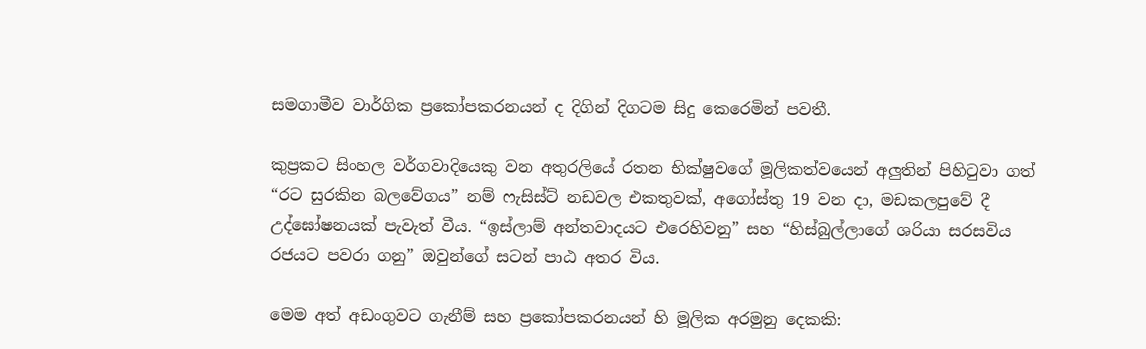සමගාමීව වාර්ගික ප්‍රකෝපකරනයන් ද දිගින් දිගටම සිදු කෙරෙමින් පවතී.

කුප්‍රකට සිංහල වර්ගවාදියෙකු වන අතුරලියේ රතන භික්ෂුවගේ මූලිකත්වයෙන් අලුතින් පිහිටුවා ගත් “රට සුරකින බලවේගය” නම් ෆැසිස්ට් නඩවල එකතුවක්, අගෝස්තු 19 වන දා, මඩකලපුවේ දී උද්ඝෝෂනයක් පැවැත් වීය. “ඉස්ලාම් අන්තවාදයට එරෙහිවනු” සහ “හිස්බුල්ලාගේ ශරියා සරසවිය රජයට පවරා ගනු” ඔවුන්ගේ සටන් පාඨ අතර විය.

මෙම අත් අඩංගුවට ගැනීම් සහ ප්‍රකෝපකරනයන් හි මූලික අරමුනු දෙකකි: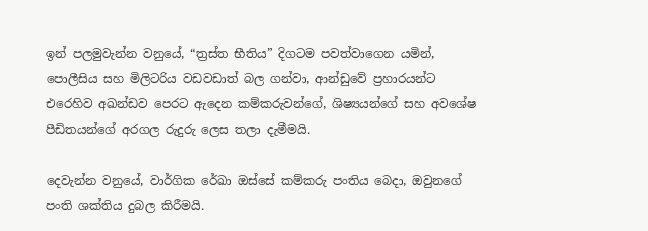ඉන් පලමුවැන්න වනුයේ, “ත්‍රස්ත භීතිය” දිගටම පවත්වාගෙන යමින්, පොලීසිය සහ මිලිටරිය වඩවඩාත් බල ගන්වා, ආන්ඩුවේ ප්‍රහාරයන්ට එරෙහිව අඛන්ඩව පෙරට ඇදෙන කම්කරුවන්ගේ, ශිෂ්‍යයන්ගේ සහ අවශේෂ පීඩිතයන්ගේ අරගල රුදුරු ලෙස තලා දැමීමයි.

දෙවැන්න වනුයේ, වාර්ගික රේඛා ඔස්සේ කම්කරු පංතිය බෙදා, ඔවුනගේ පංති ශක්තිය දුබල කිරීමයි.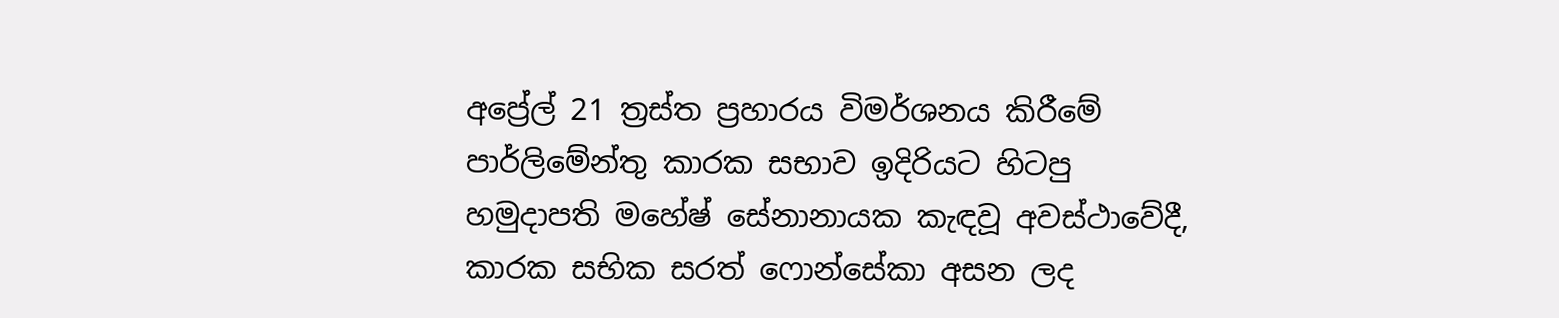අප්‍රේල් 21 ත්‍රස්ත ප්‍රහාරය විමර්ශනය කිරීමේ පාර්ලිමේන්තු කාරක සභාව ඉදිරියට හිටපු හමුදාපති මහේෂ් සේනානායක කැඳවූ අවස්ථාවේදී, කාරක සභික සරත් ෆොන්සේකා අසන ලද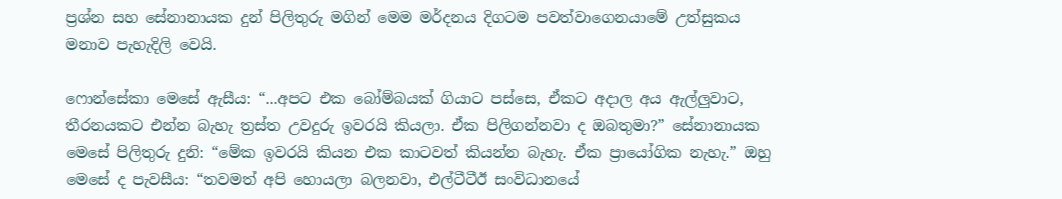ප්‍රශ්න සහ සේනානායක දුන් පිලිතුරු මගින් මෙම මර්දනය දිගටම පවත්වාගෙනයාමේ උත්සුකය මනාව පැහැදිලි වෙයි.

ෆොන්සේකා මෙසේ ඇසීය: “...අපට එක බෝම්බයක් ගියාට පස්සෙ, ඒකට අදාල අය ඇල්ලුවාට, තීරනයකට එන්න බැහැ ත්‍රස්ත උවදුරු ඉවරයි කියලා. ඒක පිලිගන්නවා ද ඔබතුමා?” සේනානායක මෙසේ පිලිතුරු දුනි: “මේක ඉවරයි කියන එක කාටවත් කියන්න බැහැ. ඒක ප්‍රායෝගික නැහැ.” ඔහු මෙසේ ද පැවසීය: “තවමත් අපි හොයලා බලනවා, එල්ටීටීඊ සංවිධානයේ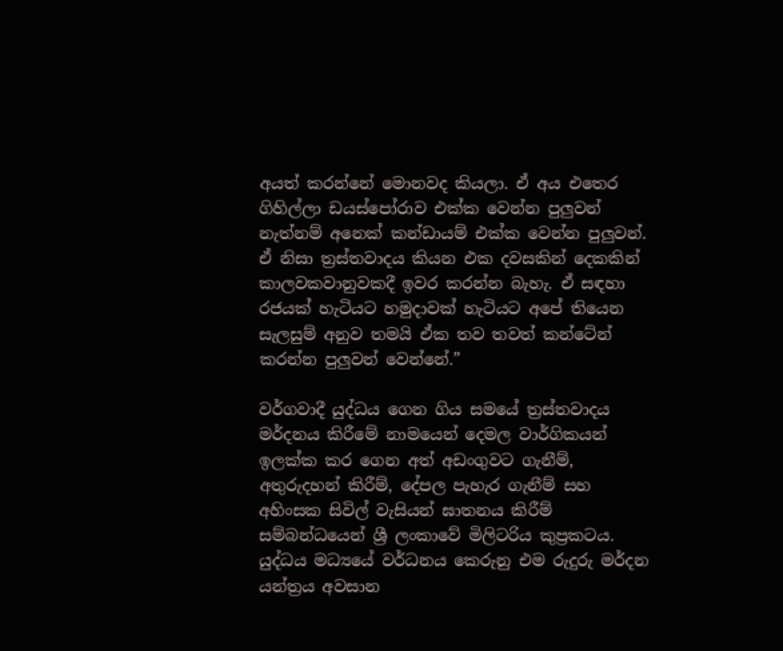අයත් කරන්නේ මොනවද කියලා. ඒ අය එතෙර ගිහිල්ලා ඩයස්පෝරාව එක්ක වෙන්න පුලුවන් නැත්නම් අනෙක් කන්ඩායම් එක්ක වෙන්න පුලුවන්. ඒ නිසා ත්‍රස්තවාදය කියන එක දවසකින් දෙකකින් කාලවකවානුවකදී ඉවර කරන්න බැහැ. ඒ සඳහා රජයක් හැටියට හමුදාවක් හැටියට අපේ තියෙන සැලසුම් අනුව තමයි ඒක තව තවත් කන්ටේන් කරන්න පුලුවන් වෙන්නේ.”

වර්ගවාදී යුද්ධය ගෙන ගිය සමයේ ත්‍රස්තවාදය මර්දනය කිරීමේ නාමයෙන් දෙමල වාර්ගිකයන් ඉලක්ක කර ගෙන අත් අඩංගුවට ගැනීම්, අතුරුදහන් කිරීම්, දේපල පැහැර ගැනීම් සහ අහිංසක සිවිල් වැසියන් ඝාතනය කිරීම් සම්බන්ධයෙන් ශ්‍රී ලංකාවේ මිලිටරිය කුප්‍රකටය. යුද්ධය මධ්‍යයේ වර්ධනය කෙරුනු එම රුදුරු මර්දන යන්ත්‍රය අවසාන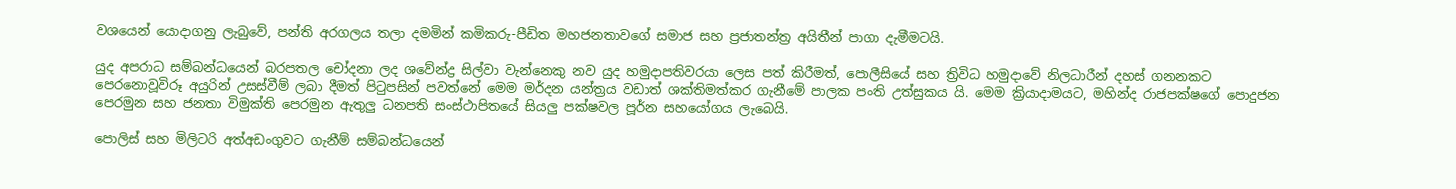වශයෙන් යොදාගනු ලැබුවේ, පන්ති අරගලය තලා දමමින් කමිකරු-පීඩිත මහජනතාවගේ සමාජ සහ ප්‍රජාතන්ත්‍ර අයිතීන් පාගා දැමීමටයි.

යුද අපරාධ සම්බන්ධයෙන් බරපතල චෝදනා ලද ශවේන්ද්‍ර සිල්වා වැන්නෙකු නව යුද හමුදාපතිවරයා ලෙස පත් කිරීමත්, පොලීසියේ සහ ත්‍රිවිධ හමුදාවේ නිලධාරීන් දහස් ගනනකට පෙරනොවූවිරූ අයුරින් උසස්වීම් ලබා දීමත් පිටුපසින් පවත්නේ මෙම මර්දන යන්ත්‍රය වඩාත් ශක්තිමත්කර ගැනීමේ පාලක පංති උත්සුකය යි. මෙම ක්‍රියාදාමයට, මහින්ද රාජපක්ෂගේ පොදුජන පෙරමුන සහ ජනතා විමුක්ති පෙරමුන ඇතුලු ධනපති සංස්ථාපිතයේ සියලු පක්ෂවල පූර්න සහයෝගය ලැබෙයි.

පොලිස් සහ මිලිටරි අත්අඩංගුවට ගැනීම් සම්බන්ධයෙන්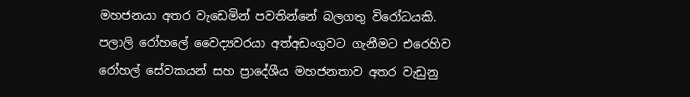මහජනයා අතර වැඩෙමින් පවතින්නේ බලගතු විරෝධයකි. පලාලි රෝහලේ වෛද්‍යවරයා අත්අඩංගුවට ගැනීමට එරෙහිව රෝහල් සේවකයන් සහ ප්‍රාදේශීය මහජනතාව අතර වැඩුනු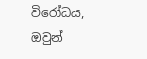විරෝධය, ඔවුන්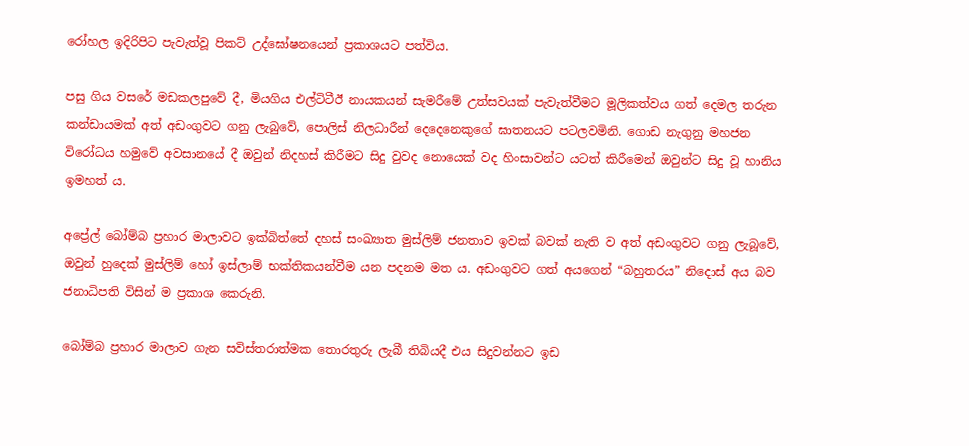රෝහල ඉදිරිපිට පැවැත්වූ පිකට් උද්ඝෝෂනයෙන් ප්‍රකාශයට පත්විය.

පසු ගිය වසරේ මඩකලපුවේ දී, මියගිය එල්ටිටීඊ නායකයන් සැමරීමේ උත්සවයක් පැවැත්වීමට මූලිකත්වය ගත් දෙමල තරුන කන්ඩායමක් අත් අඩංගුවට ගනු ලැබුවේ, පොලිස් නිලධාරීන් දෙදෙනෙකුගේ ඝාතනයට පටලවමිනි. ගොඩ නැගුනු මහජන විරෝධය හමුවේ අවසානයේ දී ඔවුන් නිදහස් කිරීමට සිදු වුවද නොයෙක් වද හිංසාවන්ට යටත් කිරීමෙන් ඔවුන්ට සිදු වූ හානිය ඉමහත් ය.

අප්‍රේල් බෝම්බ ප්‍රහාර මාලාවට ඉක්බිත්තේ දහස් සංඛ්‍යාත මුස්ලිම් ජනතාව ඉවක් බවක් නැති ව අත් අඩංගුවට ගනු ලැබූවේ, ඔවුන් හුදෙක් මුස්ලිම් හෝ ඉස්ලාම් භක්තිකයන්වීම යන පදනම මත ය. අඩංගුවට ගත් අයගෙන් “බහුතරය” නිදොස් අය බව ජනාධිපති විසින් ම ප්‍රකාශ කෙරුනි.

බෝම්බ ප්‍රහාර මාලාව ගැන සවිස්තරාත්මක තොරතුරු ලැබී තිබියදී එය සිදුවන්නට ඉඩ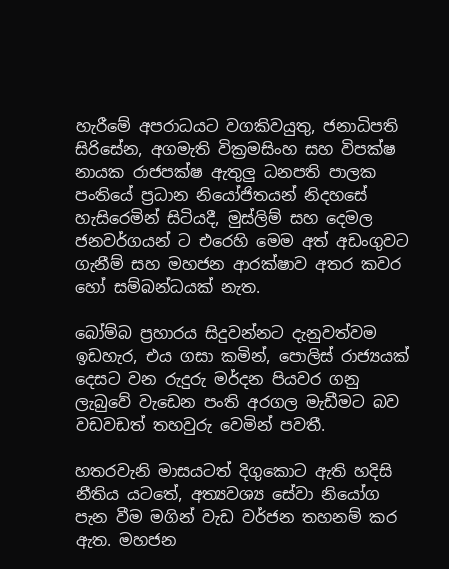හැරීමේ අපරාධයට වගකිවයුතු, ජනාධිපති සිරිසේන, අගමැති වික්‍රමසිංහ සහ විපක්ෂ නායක රාජපක්ෂ ඇතුලු ධනපති පාලක පංතියේ ප්‍රධාන නියෝජිතයන් නිදහසේ හැසිරෙමින් සිටියදී, මුස්ලිම් සහ දෙමල ජනවර්ගයන් ට එරෙහි මෙම අත් අඩංගුවට ගැනීම් සහ මහජන ආරක්ෂාව අතර කවර හෝ සම්බන්ධයක් නැත.

බෝම්බ ප්‍රහාරය සිදුවන්නට දැනුවත්වම ඉඩහැර, එය ගසා කමින්, පොලිස් රාජ්‍යයක් දෙසට වන රුදුරු මර්දන පියවර ගනු ලැබුවේ වැඩෙන පංති අරගල මැඩීමට බව වඩවඩත් තහවුරු වෙමින් පවතී.

හතරවැනි මාසයටත් දිගුකොට ඇති හදිසි නීතිය යටතේ, අත්‍යවශ්‍ය සේවා නියෝග පැන වීම මගින් වැඩ වර්ජන තහනම් කර ඇත. මහජන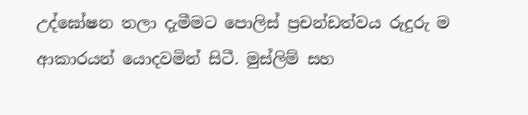උද්ඝෝෂන තලා දැමීමට පොලිස් ප්‍රචන්ඩත්වය රුදුරු ම ආකාරයන් යොදවමින් සිටී. මුස්ලිම් සහ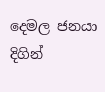දෙමල ජනයා දිගින්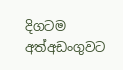දිගටම අත්අඩංගුවට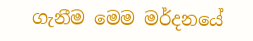ගැනීම මෙම මර්දනයේ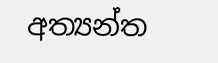අත්‍යන්ත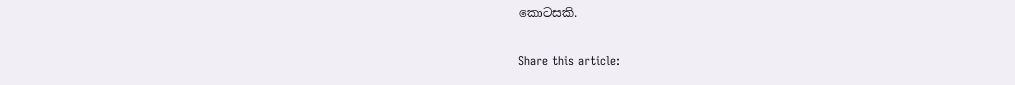කොටසකි.

Share this article: